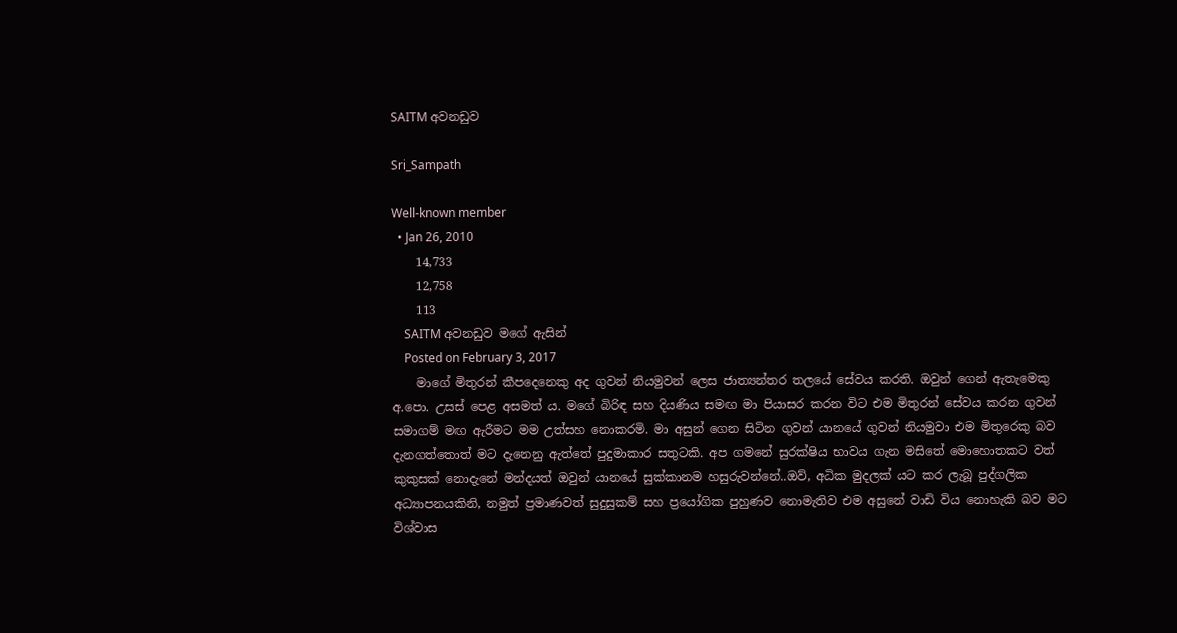SAITM අවනඩුව

Sri_Sampath

Well-known member
  • Jan 26, 2010
    14,733
    12,758
    113
    SAITM අවනඩුව මගේ ඇසින්
    Posted on February 3, 2017
    මාගේ මිතුරන් කීපදෙනෙකු අද ගුවන් නියමුවන් ලෙස ජාත්‍යන්තර තලයේ සේවය කරති. ඔවුන් ගෙන් ඇතැමෙකු අ.පො. උසස් පෙළ අසමත් ය. මගේ බිරිඳ සහ දියණිය සමඟ මා පියාසර කරන විට එම මිතුරන් සේවය කරන ගුවන් සමාගම් මඟ ඇරීමට මම උත්සහ නොකරමි. මා අසුන් ගෙන සිටින ගුවන් යානයේ ගුවන් නියමුවා එම මිතුරෙකු බව දැනගත්තොත් මට දැනෙනු ඇත්තේ පුදුමාකාර සතුටකි. අප ගමනේ සුරක්ෂිය භාවය ගැන මසිතේ මොහොතකට වත් කුකුසක් නොදැනේ මන්දයත් ඔවුන් යානයේ සුක්කානම හසුරුවන්නේ..ඔව්, අධික මුදලක් යට කර ලැබූ පුද්ගලික අධ්‍යාපනයකිනි, නමුත් ප්‍රමාණවත් සුදුසුකම් සහ ප්‍රයෝගික පුහුණව නොමැතිව එම අසුනේ වාඩි විය නොහැකි බව මට විශ්වාස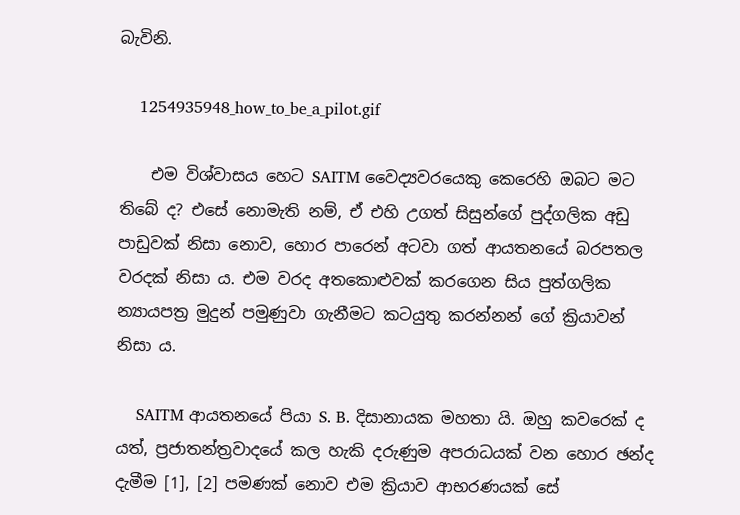බැවිනි.

    1254935948_how_to_be_a_pilot.gif

    එම විශ්වාසය හෙට SAITM වෛද්‍යවරයෙකු කෙරෙහි ඔබට මට තිබේ ද? එසේ නොමැති නම්, ඒ එහි උගත් සිසුන්ගේ පුද්ගලික අඩු පාඩුවක් නිසා නොව, හොර පාරෙන් අටවා ගත් ආයතනයේ බරපතල වරදක් නිසා ය. එම වරද අතකොළුවක් කරගෙන සිය පුත්ගලික න්‍යායපත්‍ර මුදුන් පමුණුවා ගැනීමට කටයුතු කරන්නන් ගේ ක්‍රියාවන් නිසා ය.

    SAITM ආයතනයේ පියා S. B. දිසානායක මහතා යි. ඔහු කවරෙක් ද යත්, ප්‍රජාතන්ත්‍රවාදයේ කල හැකි දරුණුම අපරාධයක් වන හොර ඡන්ද දැමීම [1], [2] පමණක් නොව එම ක්‍රියාව ආභරණයක් සේ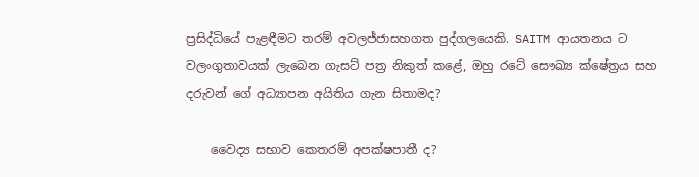ප්‍රසිද්ධියේ පැළඳීමට තරම් අවලජ්ජාසහගත පුද්ගලයෙකි. SAITM ආයතනය ට වලංගුතාවයක් ලැබෙන ගැසට් පත්‍ර නිකුත් කළේ, ඔහු රටේ සෞඛ්‍ය ක්ෂේත්‍රය සහ දරුවන් ගේ අධ්‍යාපන අයිතිය ගැන සිතාමද?

    වෛද්‍ය සභාව කෙතරම් අපක්ෂපාතී ද?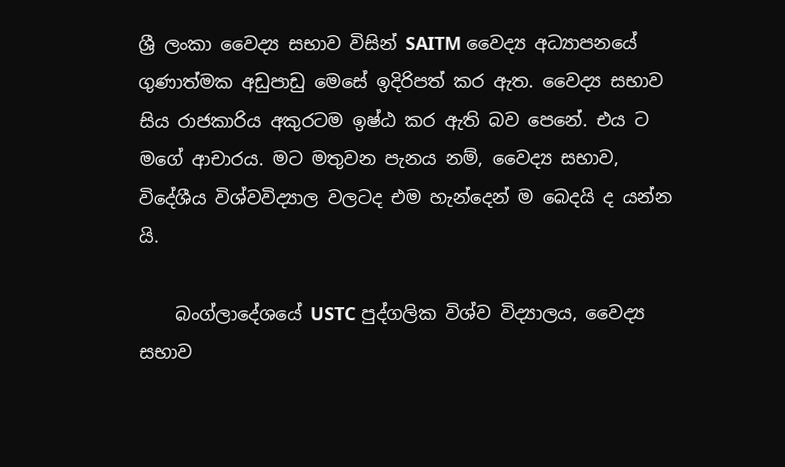ශ්‍රී ලංකා වෛද්‍ය සභාව විසින් SAITM වෛද්‍ය අධ්‍යාපනයේ ගුණාත්මක අඩුපාඩු මෙසේ ඉදිරිපත් කර ඇත. වෛද්‍ය සභාව සිය රාජකාරිය අකුරටම ඉෂ්ඨ කර ඇති බව පෙනේ. එය ට මගේ ආචාරය. මට මතුවන පැනය නම්, වෛද්‍ය සභාව, විදේශීය විශ්වවිද්‍යාල වලටද එම හැන්දෙන් ම බෙදයි ද යන්න යි.

    බංග්ලාදේශයේ USTC පුද්ගලික විශ්ව විද්‍යාලය, වෛද්‍ය සභාව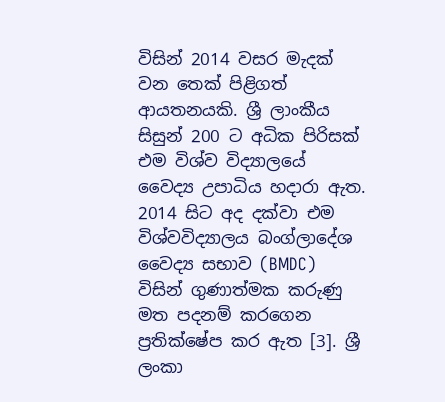විසින් 2014 වසර මැදක් වන තෙක් පිළිගත් ආයතනයකි. ශ්‍රී ලාංකීය සිසුන් 200 ට අධික පිරිසක් එම විශ්ව විද්‍යාලයේ වෛද්‍ය උපාධිය හදාරා ඇත. 2014 සිට අද දක්වා එම විශ්වවිද්‍යාලය බංග්ලාදේශ වෛද්‍ය සභාව (BMDC) විසින් ගුණාත්මක කරුණු මත පදනම් කරගෙන ප්‍රතික්ෂේප කර ඇත [3]. ශ්‍රී ලංකා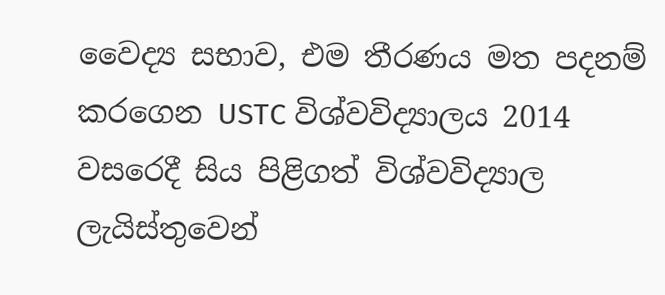වෛද්‍ය සභාව, එම තීරණය මත පදනම් කරගෙන USTC විශ්වවිද්‍යාලය 2014 වසරෙදී සිය පිළිගත් විශ්වවිද්‍යාල ලැයිස්තුවෙන්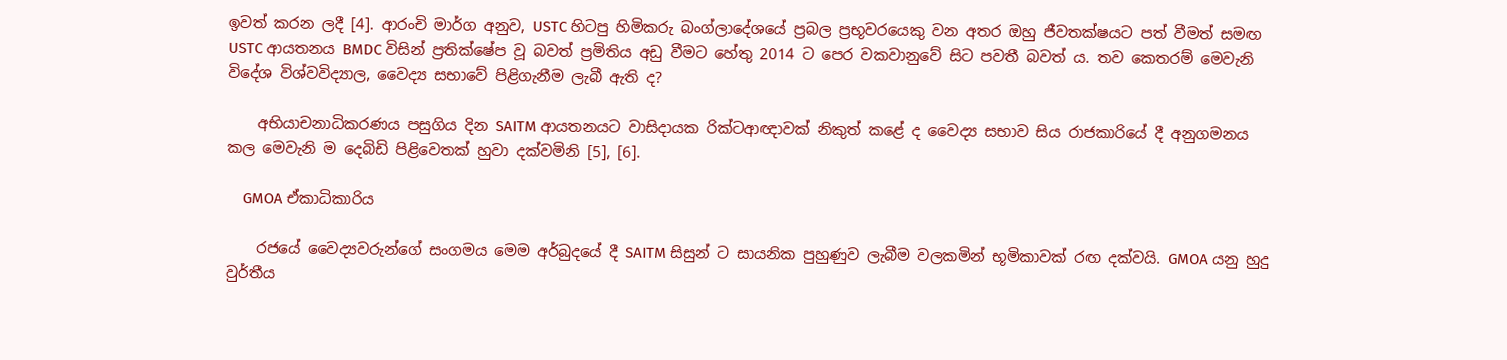ඉවත් කරන ලදී [4]. ආරංචි මාර්ග අනුව, USTC හිටපු හිමිකරු බංග්ලාදේශයේ ප්‍රබල ප්‍රභූවරයෙකු වන අතර ඔහු ජීවතක්ෂයට පත් වීමත් සමඟ USTC ආයතනය BMDC විසින් ප්‍රතික්ෂේප වූ බවත් ප්‍රමිතිය අඩු වීමට හේතු 2014 ට පෙර වකවානුවේ සිට පවතී බවත් ය. තව කෙතරම් මෙවැනි විදේශ විශ්වවිද්‍යාල, වෛද්‍ය සභාවේ පිළිගැනීම ලැබී ඇති ද?

    අභියාචනාධිකරණය පසුගිය දින SAITM ආයතනයට වාසිදායක රික්ටආඥාවක් නිකුත් කළේ ද වෛද්‍ය සභාව සිය රාජකාරියේ දී අනුගමනය කල මෙවැනි ම දෙබිඩි පිළිවෙතක් හුවා දක්වමිනි [5], [6].

    GMOA ඒකාධිකාරිය

    රජයේ වෛද්‍යවරුන්ගේ සංගමය මෙම අර්බුදයේ දී SAITM සිසුන් ට සායනික පුහුණුව ලැබීම වලකමින් භූමිකාවක් රඟ දක්වයි. GMOA යනු හුදු වුර්තීය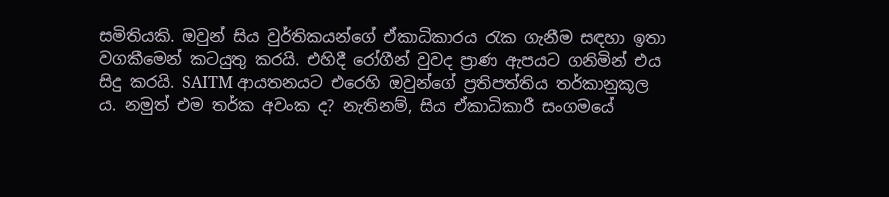සමිතියකි. ඔවුන් සිය වුර්තිකයන්ගේ ඒකාධිකාරය රැක ගැනීම සඳහා ඉතා වගකීමෙන් කටයුතු කරයි. එහිදී රෝගීන් වුවද ප්‍රාණ ඇපයට ගනිමින් එය සිදු කරයි. SAITM ආයතනයට එරෙහි ඔවුන්ගේ ප්‍රතිපත්තිය තර්කානුකූල ය. නමුත් එම තර්ක අවංක ද? නැතිනම්, සිය ඒකාධිකාරී සංගමයේ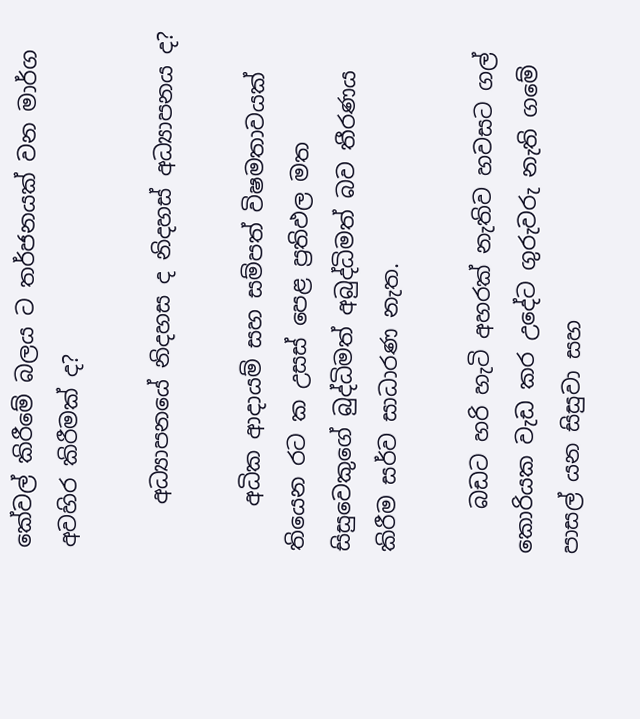කේවල් කිරීමේ බලය ට තර්ජනයක් වන මාර්ග අවහිර කිරීමක් ද?

    අධ්‍යාපනයේ නිදහස ද නිදහස් අධ්‍යාපනය ද?

    අධික ආදායම් සහ සම්පත් විෂමතාවයක් තියෙන රට ක උසස් පෙළ ප්‍රතිඵල මත සිසුවෙකුගේ බුද්ධිමත් අබුද්ධිමත් බව තීරණය කිරීම සර්ව සාධාරණ නැත.

    බඩට හරි හැටි අහරක් නැතිව හවසට ගල් කොරියක වැඩ කර උදේට ගුරුවරු නැති ගමේ පාසල් යන සිසුවා සහ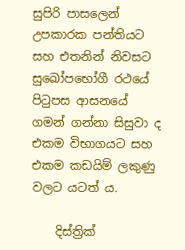සුපිරි පාසලෙන් උපකාරක පන්තියට සහ එතනින් නිවසට සුඛෝපභෝගී රථයේ පිටුපස ආසනයේ ගමන් ගන්නා සිසුවා ද එකම විභාගයට සහ එකම කඩයිම් ලකුණු වලට යටත් ය.

    දිස්ත්‍රික්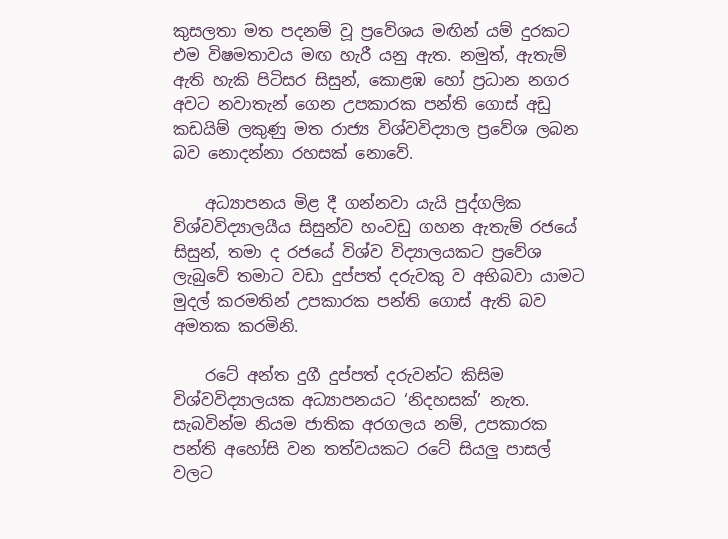කුසලතා මත පදනම් වූ ප්‍රවේශය මඟින් යම් දුරකට එම විෂමතාවය මඟ හැරී යනු ඇත. නමුත්, ඇතැම් ඇති හැකි පිටිසර සිසුන්, කොළඹ හෝ ප්‍රධාන නගර අවට නවාතැන් ගෙන උපකාරක පන්ති ගොස් අඩු කඩයිම් ලකුණු මත රාජ්‍ය විශ්වවිද්‍යාල ප්‍රවේශ ලබන බව නොදන්නා රහසක් නොවේ.

    අධ්‍යාපනය මිළ දී ගන්නවා යැයි පුද්ගලික විශ්වවිද්‍යාලයීය සිසුන්ව හංවඩු ගහන ඇතැම් රජයේ සිසුන්, තමා ද රජයේ විශ්ව විද්‍යාලයකට ප්‍රවේශ ලැබුවේ තමාට වඩා දුප්පත් දරුවකු ව අභිබවා යාමට මුදල් කරමතින් උපකාරක පන්ති ගොස් ඇති බව අමතක කරමිනි.

    රටේ අන්ත දුගී දුප්පත් දරුවන්ට කිසිම විශ්වවිද්‍යාලයක අධ්‍යාපනයට ‘නිදහසක්’ නැත. සැබවින්ම නියම ජාතික අරගලය නම්, උපකාරක පන්ති අහෝසි වන තත්වයකට රටේ සියලු පාසල් වලට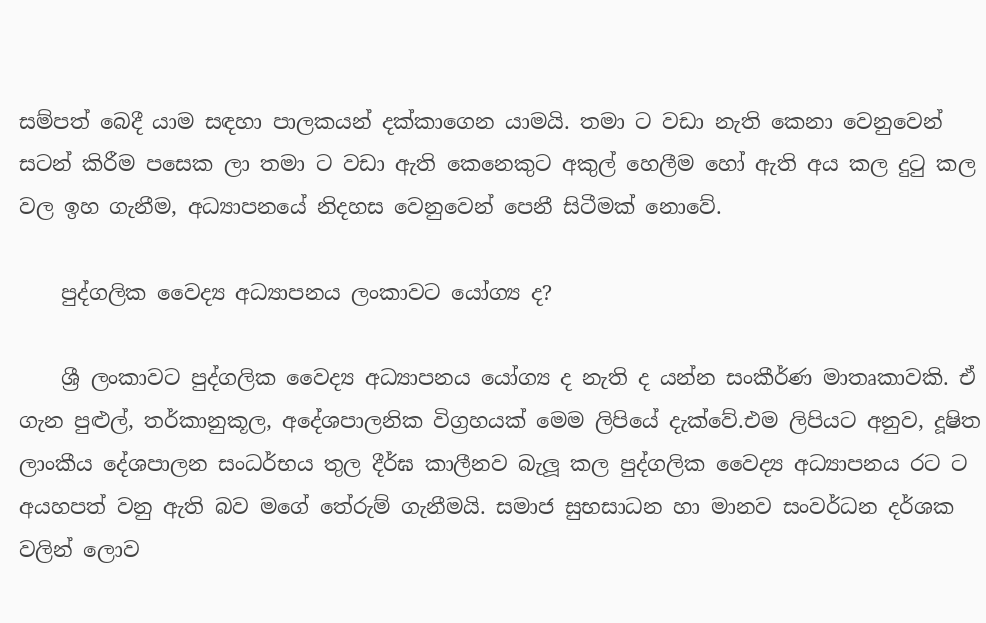සම්පත් බෙදී යාම සඳහා පාලකයන් දක්කාගෙන යාමයි. තමා ට වඩා නැති කෙනා වෙනුවෙන් සටන් කිරීම පසෙක ලා තමා ට වඩා ඇති කෙනෙකුට අකුල් හෙලීම හෝ ඇති අය කල දුටු කල වල ඉහ ගැනීම, අධ්‍යාපනයේ නිදහස වෙනුවෙන් පෙනී සිටීමක් නොවේ.

    පුද්ගලික වෛද්‍ය අධ්‍යාපනය ලංකාවට යෝග්‍ය ද?

    ශ්‍රී ලංකාවට පුද්ගලික වෛද්‍ය අධ්‍යාපනය යෝග්‍ය ද නැති ද යන්න සංකීර්ණ මාතෘකාවකි. ඒ ගැන පුළුල්, තර්කානුකූල, අදේශපාලනික විග්‍රහයක් මෙම ලිපියේ දැක්වේ.එම ලිපියට අනුව, දූෂිත ලාංකීය දේශපාලන සංධර්භය තුල දීර්ඝ කාලීනව බැලූ කල පුද්ගලික වෛද්‍ය අධ්‍යාපනය රට ට අයහපත් වනු ඇති බව මගේ තේරුම් ගැනීමයි. සමාජ සුභසාධන හා මානව සංවර්ධන දර්ශක වලින් ලොව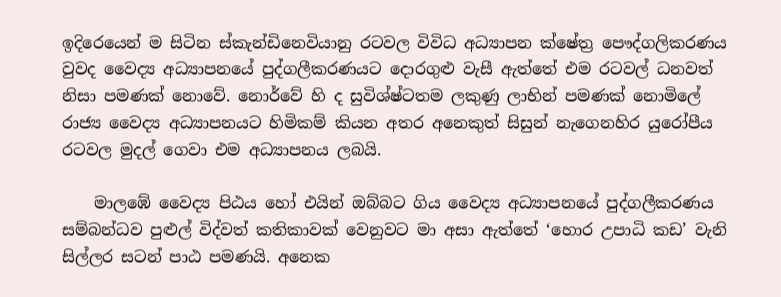ඉදිරෙයෙන් ම සිටින ස්කැන්ඩිනෙවියානු රටවල විවිධ අධ්‍යාපන ක්ෂේත්‍ර පෞද්ගලිකරණය වුවද වෛද්‍ය අධ්‍යාපනයේ පුද්ගලීකරණයට දොරගුළු වැසී ඇත්තේ එම රටවල් ධනවත් නිසා පමණක් නොවේ. නොර්වේ හි ද සුවිශ්ෂ්ටතම ලකුණු ලාභින් පමණක් නොමිලේ රාජ්‍ය වෛද්‍ය අධ්‍යාපනයට හිමිකම් කියන අතර අනෙකුත් සිසුන් නැගෙනහිර යුරෝපීය රටවල මුදල් ගෙවා එම අධ්‍යාපනය ලබයි.

    මාලඹේ වෛද්‍ය පිඨය හෝ එයින් ඔබ්බට ගිය වෛද්‍ය අධ්‍යාපනයේ පුද්ගලීකරණය සම්බන්ධව පුළුල් විද්වත් කතිකාවක් වෙනුවට මා අසා ඇත්තේ ‘හොර උපාධි කඩ’ වැනි සිල්ලර සටන් පාඨ පමණයි. අනෙක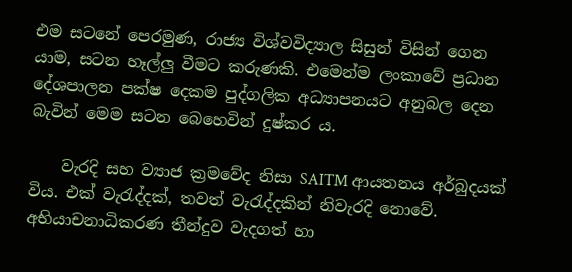එම සටනේ පෙරමුණ, රාජ්‍ය විශ්වවිද්‍යාල සිසුන් විසින් ගෙන යාම, සටන හෑල්ලු වීමට කරුණකි. එමෙන්ම ලංකාවේ ප්‍රධාන දේශපාලන පක්ෂ දෙකම පුද්ගලික අධ්‍යාපනයට අනුබල දෙන බැවින් මෙම සටන බෙහෙවින් දුෂ්කර ය.

    වැරදි සහ ව්‍යාජ ක්‍රමවේද නිසා SAITM ආයතනය අර්බුදයක් විය. එක් වැරැද්දක්, තවත් වැරැද්දකින් නිවැරදි නොවේ. අභියාචනාධිකරණ තීන්දුව වැදගත් හා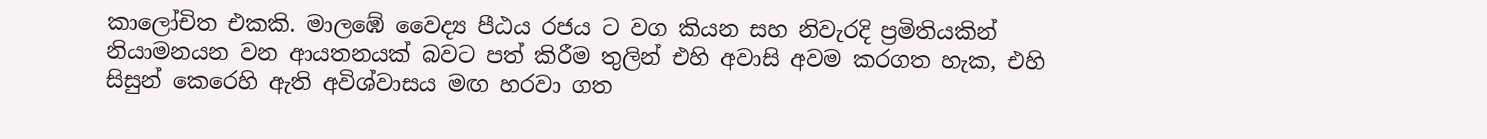කාලෝචිත එකකි. මාලඹේ වෛද්‍ය පීඨය රජය ට වග කියන සහ නිවැරදි ප්‍රමිතියකින් නියාමනයන වන ආයතනයක් බවට පත් කිරීම තුලින් එහි අවාසි අවම කරගත හැක, එහි සිසුන් කෙරෙහි ඇති අවිශ්වාසය මඟ හරවා ගත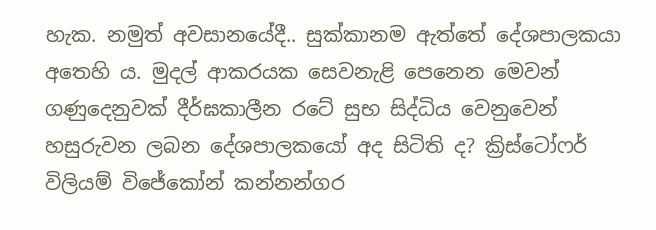හැක. නමුත් අවසානයේදී.. සුක්කානම ඇත්තේ දේශපාලකයා අතෙහි ය. මුදල් ආකරයක සෙවනැළි පෙනෙන මෙවන් ගණුදෙනුවක් දීර්ඝකාලීන රටේ සුභ සිද්ධිය වෙනුවෙන් හසුරුවන ලබන දේශපාලකයෝ අද සිටිති ද? ක්‍රිස්ටෝෆර් විලියම් විජේකෝන් කන්නන්ගර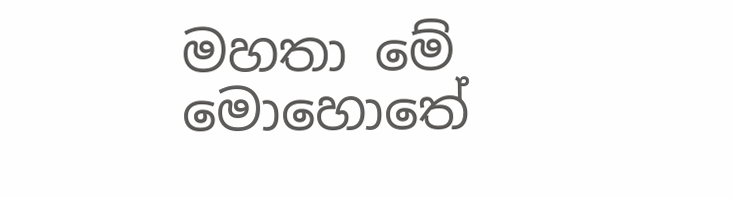මහතා මේ මොහොතේ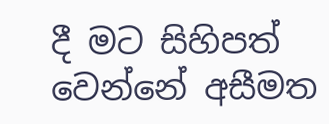දී මට සිහිපත් වෙන්නේ අසීමත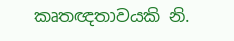කෘතඥතාවයකි නි.